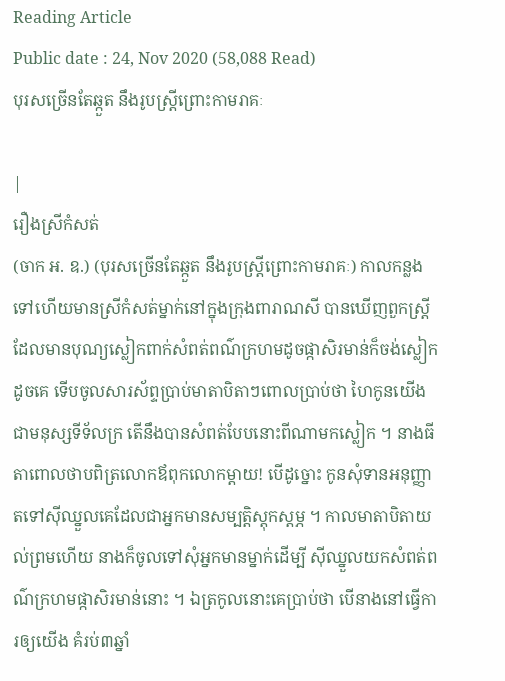Reading Article
Public date : 24, Nov 2020 (58,088 Read)
បុរសច្រើនតែឆ្កួត នឹងរូបស្រ្តីព្រោះកាមរាគៈ

|
រឿងស្រីកំសត់
(ចាក អ. ឧ.) (បុរសច្រើនតែឆ្កួត នឹងរូបស្រ្តីព្រោះកាមរាគៈ) កាលកន្លងទៅហើយមានស្រីកំសត់ម្នាក់នៅក្នុងក្រុងពារាណសី បានឃើញពួកស្រ្តីដែលមានបុណ្យស្លៀកពាក់សំពត់ពណ៌ក្រហមដូចផ្កាសិរមាន់ក៏ចង់ស្លៀកដូចគេ ទើបចូលសារស័ព្ទប្រាប់មាតាបិតាៗពោលប្រាប់ថា ហៃកូនយើងជាមនុស្សទីទ័លក្រ តើនឹងបានសំពត់បែបនោះពីណាមកស្លៀក ។ នាងធីតាពោលថាបពិត្រលោកឪពុកលោកម្តាយ! បើដូច្នោះ កូនសុំទានអនុញ្ញាតទៅស៊ីឈ្នួលគេដែលជាអ្នកមានសម្បត្តិស្តុកស្តម្ភ ។ កាលមាតាបិតាយល់ព្រមហើយ នាងក៏ចូលទៅសុំអ្នកមានម្នាក់ដើម្បី ស៊ីឈ្នួលយកសំពត់ពណ៌ក្រហមផ្កាសិរមាន់នោះ ។ ឯត្រកូលនោះគេប្រាប់ថា បើនាងនៅធ្វើការឲ្យយើង គំរប់៣ឆ្នាំ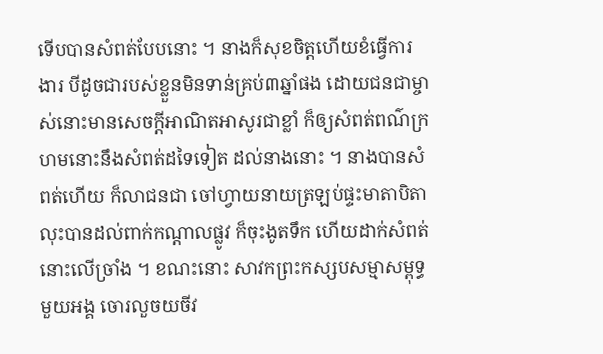ទើបបានសំពត់បែបនោះ ។ នាងក៏សុខចិត្តហើយខំធ្វើការងារ បីដូចជារបស់ខ្លួនមិនទាន់គ្រប់៣ឆ្នាំផង ដោយជនជាម្ចាស់នោះមានសេចក្តីអាណិតអាសូរជាខ្លាំ ក៏ឲ្យសំពត់ពណ៌ក្រហមនោះនឹងសំពត់ដទៃទៀត ដល់នាងនោះ ។ នាងបានសំពត់ហើយ ក៏លាជនជា ចៅហ្វាយនាយត្រឡប់ផ្ទះមាតាបិតា លុះបានដល់ពាក់កណ្តាលផ្លូវ ក៏ចុះងូតទឹក ហើយដាក់សំពត់នោះលើច្រាំង ។ ខណះនោះ សាវកព្រះកស្សបសម្មាសម្ពុទ្ធមួយអង្គ ចោរលួចយចីវ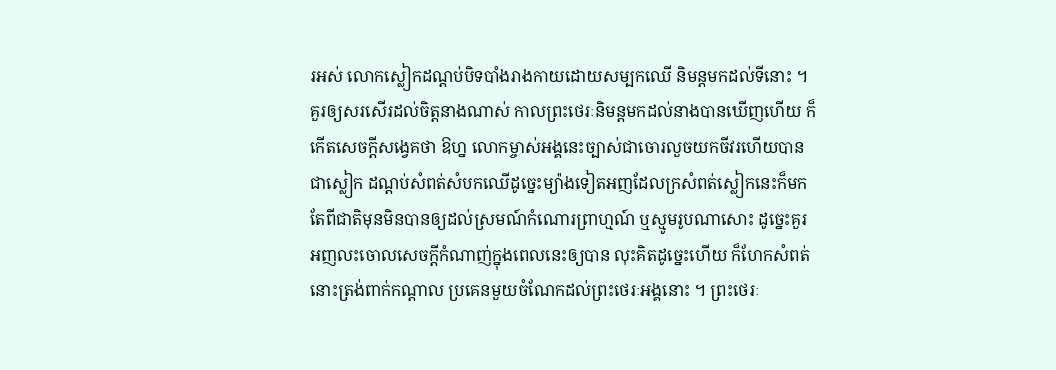រអស់ លោកស្លៀកដណ្តប់បិទបាំងរាងកាយដោយសម្បកឈើ និមន្តមកដល់ទីនោះ ។ គួរឲ្យសរសើរដល់ចិត្តនាងណាស់ កាលព្រះថេរៈនិមន្តមកដល់នាងបានឃើញហើយ ក៏កើតសេចក្តីសង្វេគថា ឱហ្ន លោកម្ចាស់អង្គនេះច្បាស់ជាចោរលួចយកចីវរហើយបានជាស្លៀក ដណ្តប់សំពត់សំបកឈើដូច្នេះម្យ៉ាងទៀតអញដែលក្រសំពត់ស្លៀកនេះក៏មក តែពីជាតិមុនមិនបានឲ្យដល់ស្រមណ៍កំណោរព្រាហ្មណ៍ ឬស្មូមរូបណាសោះ ដូច្នេះគួរអញលះចោលសេចក្តីកំណាញ់ក្នុងពេលនេះឲ្យបាន លុះគិតដូច្នេះហើយ ក៏ហែកសំពត់នោះត្រង់ពាក់កណ្តាល ប្រគេនមួយចំណែកដល់ព្រះថេរៈអង្គនោះ ។ ព្រះថេរៈ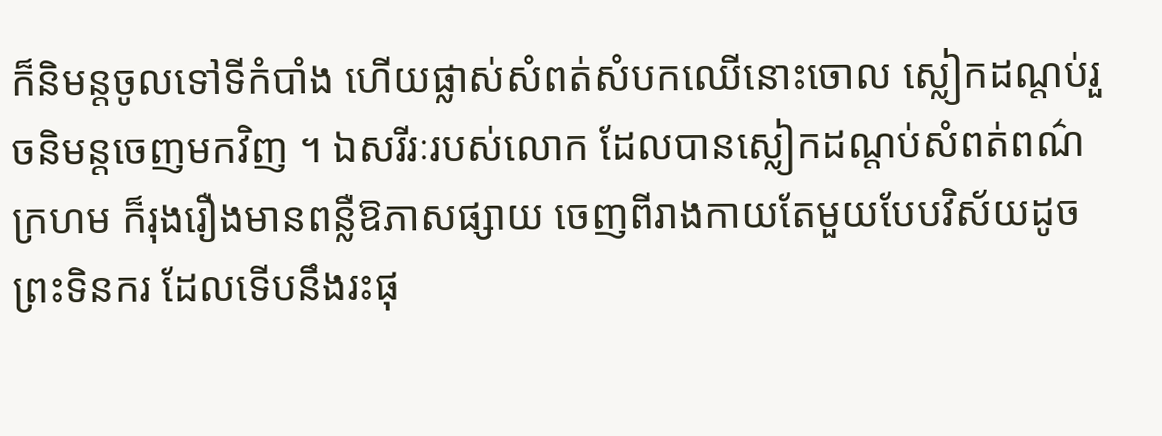ក៏និមន្តចូលទៅទីកំបាំង ហើយផ្លាស់សំពត់សំបកឈើនោះចោល ស្លៀកដណ្តប់រួចនិមន្តចេញមកវិញ ។ ឯសរីរៈរបស់លោក ដែលបានស្លៀកដណ្តប់សំពត់ពណ៌ក្រហម ក៏រុងរឿងមានពន្លឺឱភាសផ្សាយ ចេញពីរាងកាយតែមួយបែបវិស័យដូចព្រះទិនករ ដែលទើបនឹងរះផុ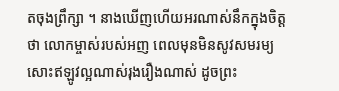តចុងព្រឹក្សា ។ នាងឃើញហើយអរណាស់នឹកក្នុងចិត្តថា លោកម្ចាស់របស់អញ ពេលមុនមិនសូវសមរម្យសោះឥឡូវល្អណាស់រុងរឿងណាស់ ដូចព្រះ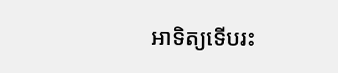អាទិត្យទើបរះ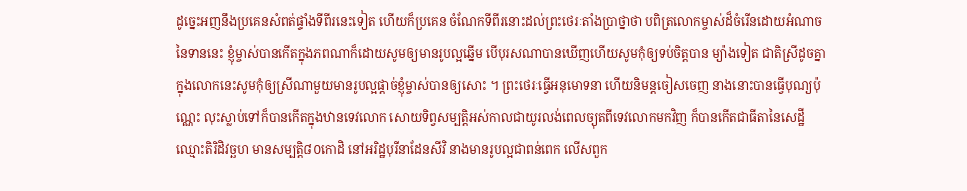ដូច្នេះអញនឹងប្រគេនសំពត់ផ្ទាំងទីពីរនេះទៀត ហើយក៏ប្រគេន ចំណែកទីពីរនោះដល់ព្រះថេរៈតាំងប្រាថ្នាថា បពិត្រលោកម្ចាស់ដ៏ចំរើនដោយអំណាចនៃទាននេះ ខ្ញុំម្ចាស់បានកើតក្នុងភពណាក៏ដោយសូមឲ្យមានរូបល្អឆ្នើម បើបុរសណាបានឃើញហើយសូមកុំឲ្យទប់ចិត្តបាន ម្យ៉ាងទៀត ជាតិស្រីដូចគ្នាក្នុងលោកនេះសូមកុំឲ្យស្រីណាមួយមានរូបល្អផ្តាច់ខ្ញុំម្ចាស់បានឲ្យសោះ ។ ព្រះថេរៈធ្វើអនុមោទនា ហើយនិមន្តចៀសចេញ នាងនោះបានធ្វើបុណ្យប៉ុណ្ណេះ លុះស្លាប់ទៅក៏បានកើតក្នុងឋានទេវលោក សោយទិព្វសម្បត្តិអស់កាលជាយូរលង់ពេលច្យុតពីទេវលោកមកវិញ ក៏បានកើតជាធីតានៃសេដ្ឋីឈ្មោះតិរិដិវច្ឆហ មានសម្បត្តិ៨០កោដិ នៅអរិដ្ឋបុរីនាដែនសីវិ នាងមានរូបល្អជាពន់ពេក លើសពួក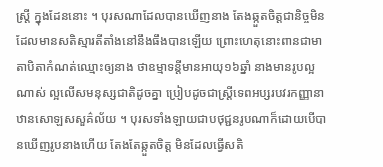ស្រ្តី ក្នុងដែននោះ ។ បុរសណាដែលបានឃើញនាង តែងឆ្កួតចិត្តជានិច្ចមិនដែលមានសតិស្មារតីតាំងនៅនឹងធឹងបានឡើយ ព្រោះហេតុនោះពានជាមាតាបិតាកំណត់ឈ្មោះឲ្យនាង ថាឧម្មាទន្តីមានអាយុ១៦ឆ្នាំ នាងមានរូបល្អណាស់ ល្អលើសមនុស្សជាតិដូចគ្នា ប្រៀបដូចជាស្រ្តីទេពអប្សរបវរកញ្ញានាឋានសោឡសសួគ៌ល័យ ។ បុរសទាំងឡាយជាបថុជ្ជនរូបណាក៏ដោយបើបានឃើញរូបនាងហើយ តែងតែឆ្កួតចិត្ត មិនដែលធ្វើសតិ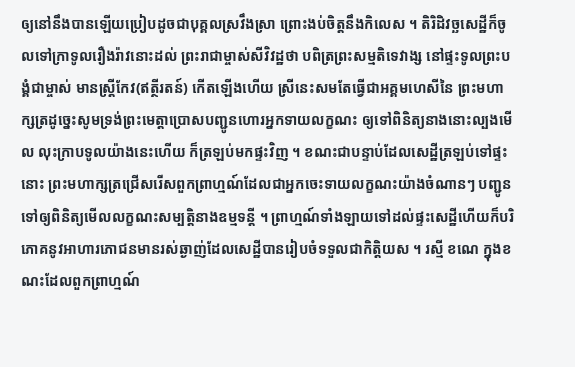ឲ្យនៅនឹងបានឡើយប្រៀបដូចជាបុគ្គលស្រវឹងស្រា ព្រោះងប់ចិត្តនឹងកិលេស ។ តិរិដិវច្ឆសេដ្ឋីក៏ចូលទៅក្រាទូលរឿងរ៉ាវនោះដល់ ព្រះរាជាម្ចាស់សីវិវដ្ឋថា បពិត្រព្រះសម្មតិទេវាង្ស នៅផ្ទះទូលព្រះបង្គំជាម្ចាស់ មានស្ត្រីកែវ(ឥត្ថីរតន៍) កើតឡើងហើយ ស្រីនេះសមតែធ្វើជាអគ្គមហេសីនៃ ព្រះមហាក្សត្រដូច្នេះសូមទ្រង់ព្រះមេត្តាប្រោសបញ្ជូនហោរអ្នកទាយលក្ខណះ ឲ្យទៅពិនិត្យនាងនោះល្បងមើល លុះក្រាបទូលយ៉ាងនេះហើយ ក៏ត្រឡប់មកផ្ទះវិញ ។ ខណះជាបន្ទាប់ដែលសេដ្ឋីត្រឡប់ទៅផ្ទះនោះ ព្រះមហាក្សត្រជ្រើសរើសពួកព្រាហ្មណ៍ដែលជាអ្នកចេះទាយលក្ខណះយ៉ាងចំណានៗ បញ្ជូនទៅឲ្យពិនិត្យមើលលក្ខណះសម្បត្តិនាងឧម្មទន្តី ។ ព្រាហ្មណ៍ទាំងឡាយទៅដល់ផ្ទះសេដ្ឋីហើយក៏បរិភោគនូវអាហារភោជនមានរស់ឆ្ងាញ់ដែលសេដ្ឋីបានរៀបចំទទួលជាកិត្តិយស ។ រស្មី ខណេ ក្នុងខណះដែលពួកព្រាហ្មណ៍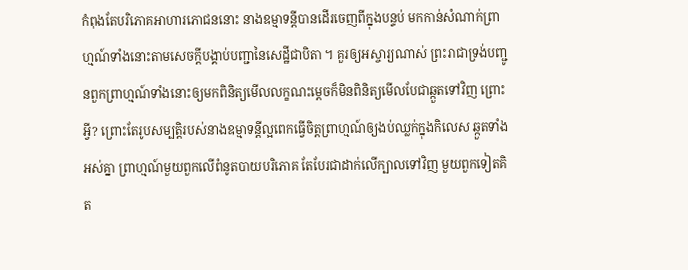កំពុងតែបរិភោគអាហារភោជននោះ នាងឧម្មាទន្តីបានដើរចេញពីក្នុងបន្ទប់ មកកាន់សំណាក់ព្រាហ្មណ៍ទាំងនោះតាមសេចក្តីបង្គាប់បញ្ជានៃសេដ្ឋីជាបិតា ។ គួរឲ្យអស្ចារ្យណាស់ ព្រះរាជាទ្រង់បញ្ជូនពួកព្រាហ្មណ៍ទាំងនោះឲ្យមកពិនិត្យមើលលក្ខណះម្តេចក៏មិនពិនិត្យមើលបែជាឆ្កួតទៅវិញ ព្រោះអ្វី? ព្រោះតែរូបសម្បត្តិរបស់នាងឧម្មាទន្តីល្អពេកធ្វើចិត្តព្រាហ្មណ៍ឲ្យងប់ឈ្លក់ក្នុងកិលេស ឆ្កួតទាំងអស់គ្នា ព្រាហ្មណ៍មួយពួកលើពំនូតបាយបរិភោគ តែបែរជាដាក់លើក្បាលទៅវិញ មួយពួកទៀតគិត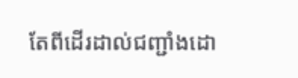តែពីដើរដាល់ជញ្ជាំងដោ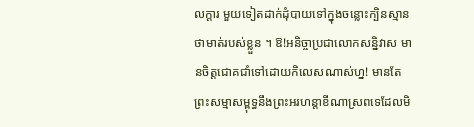លក្តារ មួយទៀតដាក់ដុំបាយទៅក្នុងចន្លោះក្បិនស្មានថាមាត់របស់ខ្លួន ។ ឱ!អនិច្ចាប្រជាលោកសន្និវាស មានចិត្តជោគជាំទៅដោយកិលេសណាស់ហ្ន! មានតែព្រះសម្មាសម្ពុទ្ធនឹងព្រះអរហន្តាខីណាស្រពទេដែលមិ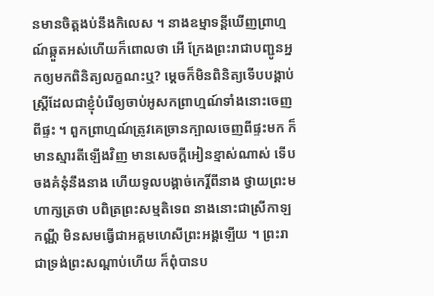នមានចិត្តងប់នឹងកិលេស ។ នាងឧម្មាទន្តីឃើញព្រាហ្មណ៍ឆ្កួតអស់ហើយក៏ពោលថា អើ ក្រែងព្រះរាជាបញ្ជូនអ្នកឲ្យមកពិនិត្យលក្ខណះឬ? ម្តេចក៏មិនពិនិត្យទើបបង្គាប់ ស្រ្តីដែលជាខ្ញុំបំរើឲ្យចាប់អូសកព្រាហ្មណ៍ទាំងនោះចេញពីផ្ទះ ។ ពួកព្រាហ្មណ៍ត្រូវគេច្រានក្បាលចេញពីផ្ទះមក ក៏មានស្មារតីឡើងវិញ មានសេចក្តីអៀនខ្មាស់ណាស់ ទើបចងគំនុំនឹងនាង ហើយទូលបង្គាច់កេរ្តិ៍ពីនាង ថ្វាយព្រះមហាក្សត្រថា បពិត្រព្រះសម្មតិទេព នាងនោះជាស្រីកាឡកណ្ណី មិនសមធ្វើជាអគ្គមហេសីព្រះអង្គឡើយ ។ ព្រះរាជាទ្រង់ព្រះសណ្តាប់ហើយ ក៏ពុំបានប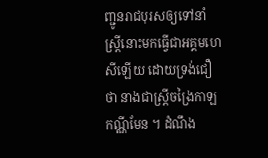ញ្ជូនរាជបុរសឲ្យទៅនាំស្រ្តីនោះមកធ្វើជាអគ្គមហេសីឡើយ ដោយទ្រង់ជឿថា នាងជាស្រ្តីចង្រៃកាឡកណ្ណីមែន ។ ដំណឹង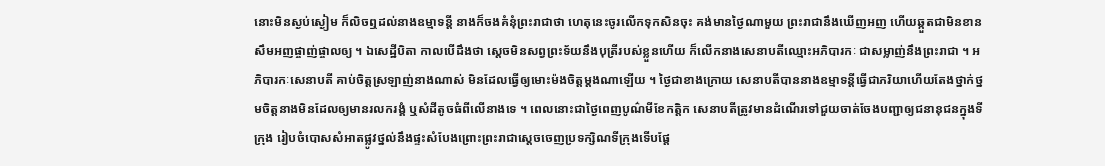នោះមិនស្ងប់ស្ងៀម ក៏លិចឮដល់នាងឧម្មាទន្តី នាងក៏ចងគំនុំព្រះរាជាថា ហេតុនេះចូរលើកទុកសិនចុះ គង់មានថ្ងៃណាមួយ ព្រះរាជានឹងឃើញអញ ហើយឆ្កួតជាមិនខាន សឹមអញផ្ចាញ់ផ្ចាលឲ្យ ។ ឯសេដ្ឋីបិតា កាលបើដឹងថា ស្តេចមិនសព្វព្រះទ័យនឹងបុត្រីរបស់ខ្លួនហើយ ក៏លើកនាងសេនាបតីឈ្មោះអភិបារកៈ ជាសម្លាញ់នឹងព្រះរាជា ។ អភិបារកៈសេនាបតី គាប់ចិត្តស្រឡាញ់នាងណាស់ មិនដែលធ្វើឲ្យមោះម៉ងចិត្តម្តងណាឡើយ ។ ថ្ងៃជាខាងក្រោយ សេនាបតីបាននាងឧម្មាទន្តីធ្វើជាភរិយាហើយតែងថ្នាក់ថ្នមចិត្តនាងមិនដែលឲ្យមានរលករង្គំ ឬសំដីតូចធំពីលើនាងទេ ។ ពេលនោះជាថ្ងៃពេញបូណ៌មីខែកត្តិក សេនាបតីត្រូវមានដំណើរទៅជួយចាត់ចែងបញ្ជាឲ្យជនានុជនក្នុងទីក្រុង រៀបចំបោសសំអាតផ្លូវថ្នល់នឹងផ្ទះសំបែងព្រោះព្រះរាជាស្តេចចេញប្រទក្សិណទីក្រុងទើបផ្តែ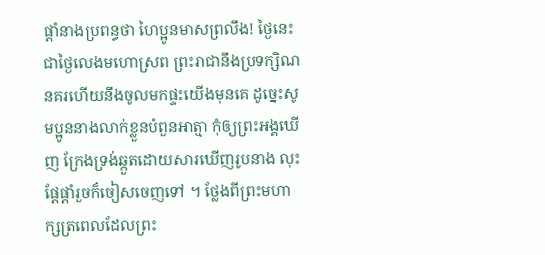ផ្តាំនាងប្រពន្ធថា ហៃប្អូនមាសព្រលឹង! ថ្ងៃនេះជាថ្ងៃលេងមហោស្រព ព្រះរាជានឹងប្រទក្សិណនគរហើយនឹងចូលមកផ្ទះយើងមុនគេ ដូច្នេះសូមប្អូននាងលាក់ខ្លួនបំពួនអាត្មា កុំឲ្យព្រះអង្គឃើញ ក្រែងទ្រង់ឆ្កួតដោយសារឃើញរូបនាង លុះផ្តែផ្តាំរួចក៏ចៀសចេញទៅ ។ ថ្លែងពីព្រះមហាក្សត្រពេលដែលព្រះ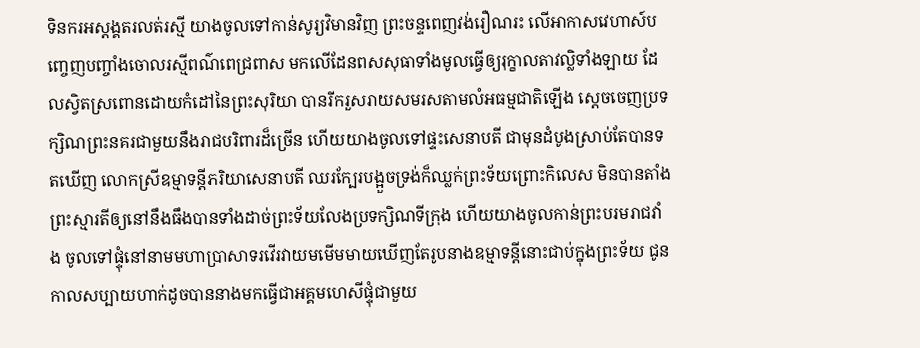ទិនករអស្តង្គតរលត់រស្មី យាងចូលទៅកាន់សូរ្យវិមានវិញ ព្រះចន្ទពេញវង់រឿណរះ លើអាកាសវេហាស៍បញ្ចេញបញ្ចាំងចោលរស្មីពណ៌ពេជ្រពាស មកលើដែនពសសុធាទាំងមូលធ្វើឲ្យរុក្ខាលតាវល្លិទាំងឡាយ ដែលស្វិតស្រពោនដោយកំដៅនៃព្រះសុរិយា បានរីករួសរាយសមរសតាមលំអធម្មជាតិឡើង ស្តេចចេញប្រទក្សិណព្រះនគរជាមួយនឹងរាជបរិពារដ៏ច្រើន ហើយយាងចូលទៅផ្ទះសេនាបតី ជាមុនដំបូងស្រាប់តែបានទតឃើញ លោកស្រីឧម្មាទន្តីភរិយាសេនាបតី ឈរក្បែរបង្អួចទ្រង់ក៏ឈ្លក់ព្រះទ័យព្រោះកិលេស មិនបានតាំងព្រះស្មារតីឲ្យនៅនឹងធឹងបានទាំងដាច់ព្រះទ័យលែងប្រទក្សិណទីក្រុង ហើយយាងចូលកាន់ព្រះបរមរាជវាំង ចូលទៅផ្ទុំនៅនាមមហាប្រាសាទរវើរវាយមមើមមាយឃើញតែរូបនាងឧម្មាទន្តីនោះជាប់ក្នុងព្រះទ័យ ជូនកាលសប្បាយហាក់ដូចបាននាងមកធ្វើជាអគ្គមហេសីផ្ទុំជាមួយ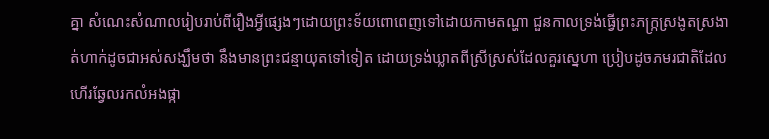គ្នា សំណេះសំណាលរៀបរាប់ពីរឿងអ្វីផ្សេងៗដោយព្រះទ័យពោពេញទៅដោយកាមតណ្ហា ជួនកាលទ្រង់ធ្វើព្រះភក្រ្កស្រងូតស្រងាត់ហាក់ដូចជាអស់សង្ឃឹមថា នឹងមានព្រះជន្មាយុតទៅទៀត ដោយទ្រង់ឃ្លាតពីស្រីស្រស់ដែលគួរស្នេហា ប្រៀបដូចភមរជាតិដែលហើរឆ្វែលរកលំអងផ្កា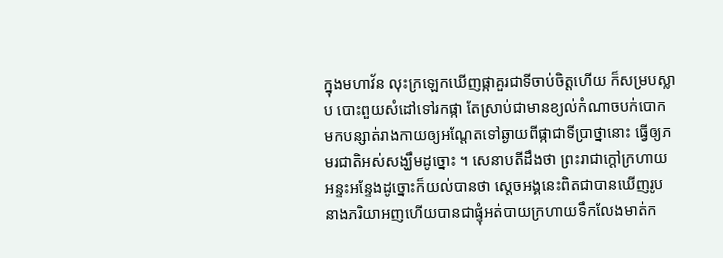ក្នុងមហាវ័ន លុះក្រឡេកឃើញផ្កាគួរជាទីចាប់ចិត្តហើយ ក៏សម្របស្លាប បោះពួយសំដៅទៅរកផ្កា តែស្រាប់ជាមានខ្យល់កំណាចបក់បោកមកបន្សាត់រាងកាយឲ្យអណ្តែតទៅឆ្ងាយពីផ្កាជាទីប្រាថ្នានោះ ធ្វើឲ្យភមរជាតិអស់សង្ឃឹមដូច្នោះ ។ សេនាបតីដឹងថា ព្រះរាជាក្តៅក្រហាយអន្ទះអន្ទែងដូច្នោះក៏យល់បានថា ស្តេចអង្គនេះពិតជាបានឃើញរូបនាងភរិយាអញហើយបានជាផ្ទុំអត់បាយក្រហាយទឹកលែងមាត់ក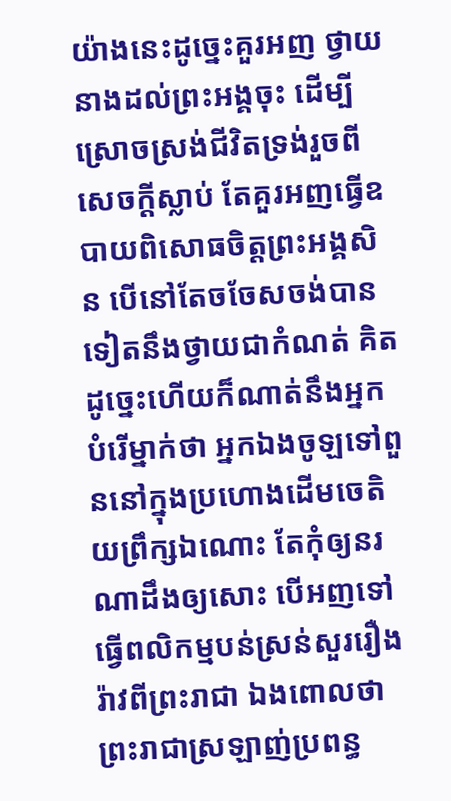យ៉ាងនេះដូច្នេះគួរអញ ថ្វាយនាងដល់ព្រះអង្គចុះ ដើម្បីស្រោចស្រង់ជីវិតទ្រង់រួចពីសេចក្តីស្លាប់ តែគួរអញធ្វើឧបាយពិសោធចិត្តព្រះអង្គសិន បើនៅតែចចែសចង់បានទៀតនឹងថ្វាយជាកំណត់ គិតដូច្នេះហើយក៏ណាត់នឹងអ្នកបំរើម្នាក់ថា អ្នកឯងចូឡទៅពួននៅក្នុងប្រហោងដើមចេតិយព្រឹក្សឯណោះ តែកុំឲ្យនរណាដឹងឲ្យសោះ បើអញទៅធ្វើពលិកម្មបន់ស្រន់សួររឿងរ៉ាវពីព្រះរាជា ឯងពោលថា ព្រះរាជាស្រឡាញ់ប្រពន្ធ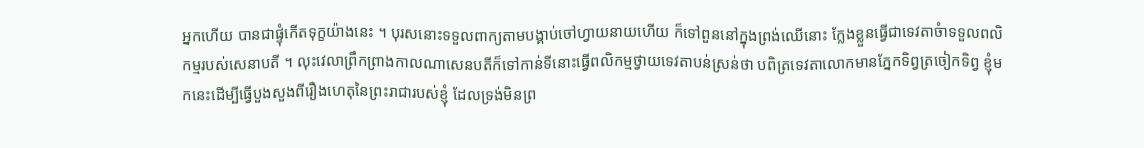អ្នកហើយ បានជាផ្ទុំកើតទុក្ខយ៉ាងនេះ ។ បុរសនោះទទួលពាក្យតាមបង្គាប់ចៅហ្វាយនាយហើយ ក៏ទៅពួននៅក្នុងព្រង់ឈើនោះ ក្លែងខ្លួនធ្វើជាទេវតាចំាទទួលពលិកម្មរបស់សេនាបតី ។ លុះវេលាព្រឹកព្រាងកាលណាសេនបតីក៏ទៅកាន់ទីនោះធ្វើពលិកម្មថ្វាយទេវតាបន់ស្រន់ថា បពិត្រទេវតាលោកមានភ្នែកទិព្វត្រចៀកទិព្វ ខ្ញុំមកនេះដើម្បីធ្វើបួងសួងពីរឿងហេតុនៃព្រះរាជារបស់ខ្ញុំ ដែលទ្រង់មិនព្រ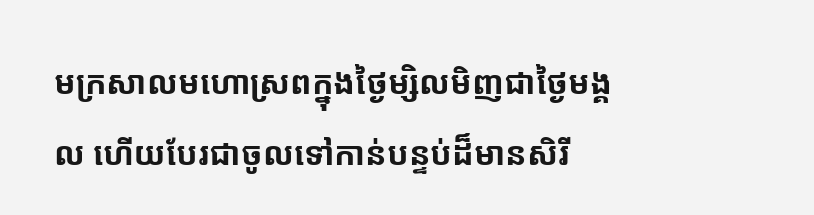មក្រសាលមហោស្រពក្នុងថ្ងៃម្សិលមិញជាថ្ងៃមង្គល ហើយបែរជាចូលទៅកាន់បន្ទប់ដ៏មានសិរី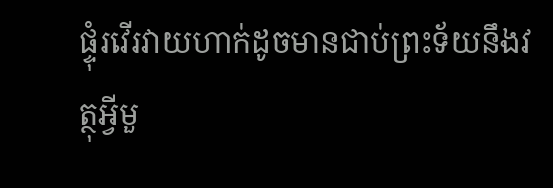ផ្ទុំរវើរវាយហាក់ដូចមានជាប់ព្រះទ័យនឹងវត្ថុអ្វីមួ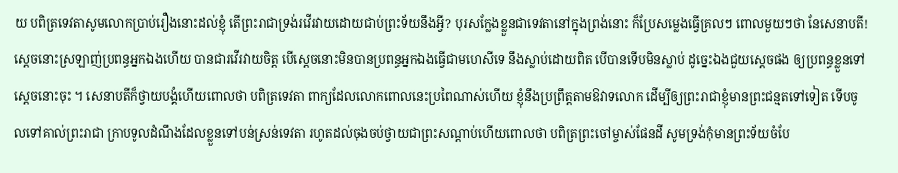យ បពិត្រទេវតាសូមលោកប្រាប់រឿងនោះដល់ខ្ញុំ តើព្រះរាជាទ្រង់រវើរវាយដោយជាប់ព្រះទ័យនឹងអ្វី? បុរសក្លែងខ្លួនជាទេវតានៅក្នុងព្រង់នោះ ក៏ប្រែសម្លេងធ្វើគ្រលៗ ពោលមួយៗថា នែសេនាបតី! ស្តេចនោះស្រឡាញ់ប្រពន្ធអ្នកឯងហើយ បានជារវើរវាយចិត្ត បើស្តេចនោះមិនបានប្រពន្ធអ្នកឯងធ្វើជាមហេសីទេ នឹងស្លាប់ដោយពិត បើបានទើបមិនស្លាប់ ដូច្នេះឯងជួយស្តេចផង ឲ្យប្រពន្ធខ្លួនទៅស្តេចនោះចុះ ។ សេនាបតីក៏ថ្វាយបង្គំហើយពោលថា បពិត្រទេវតា ពាក្យដែលលោកពោលនេះប្រពៃណាស់ហើយ ខ្ញុំនឹងប្រព្រឹត្តតាមឱវាទលោក ដើម្បីឲ្យព្រះរាជាខ្ញុំមានព្រះជន្មតទៅទៀត ទើបចូលទៅគាល់ព្រះរាជា ក្រាបទូលដំណឹងដែលខ្លួនទៅបន់ស្រន់ទេវតា រហូតដល់ចុងចប់ថ្វាយជាព្រះសណ្តាប់ហើយពោលថា បពិត្រព្រះចៅម្ចាស់ផែនដី សូមទ្រង់កុំមានព្រះទ័យចំបែ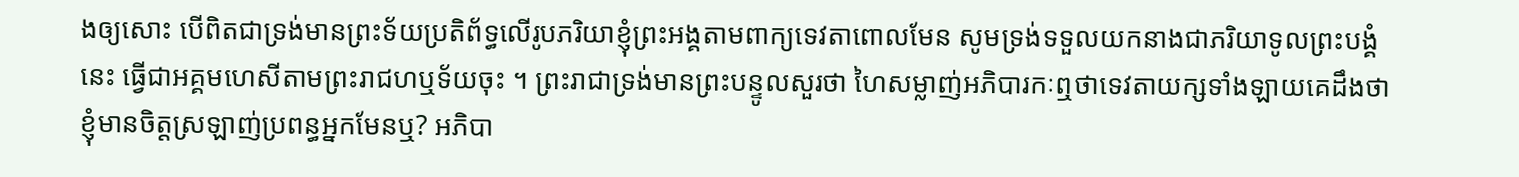ងឲ្យសោះ បើពិតជាទ្រង់មានព្រះទ័យប្រតិព័ទ្ធលើរូបភរិយាខ្ញុំព្រះអង្គតាមពាក្យទេវតាពោលមែន សូមទ្រង់ទទួលយកនាងជាភរិយាទូលព្រះបង្គំនេះ ធ្វើជាអគ្គមហេសីតាមព្រះរាជហឬទ័យចុះ ។ ព្រះរាជាទ្រង់មានព្រះបន្ទូលសួរថា ហៃសម្លាញ់អភិបារកៈឮថាទេវតាយក្សទាំងឡាយគេដឹងថា ខ្ញុំមានចិត្តស្រឡាញ់ប្រពន្ធអ្នកមែនឬ? អភិបា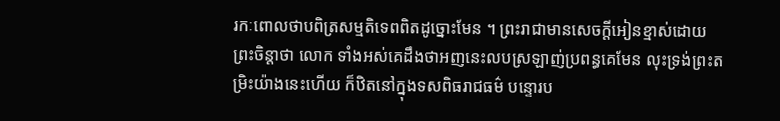រកៈពោលថាបពិត្រសម្មតិទេពពិតដូច្នោះមែន ។ ព្រះរាជាមានសេចក្តីអៀនខ្មាស់ដោយព្រះចិន្តាថា លោក ទាំងអស់គេដឹងថាអញនេះលបស្រឡាញ់ប្រពន្ធគេមែន លុះទ្រង់ព្រះតម្រិះយ៉ាងនេះហើយ ក៏ឋិតនៅក្នុងទសពិធរាជធម៌ បន្ទោរប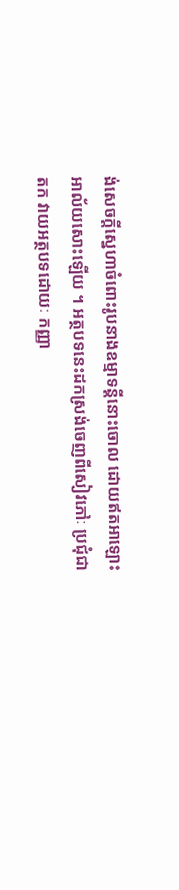ង់សេចក្តីស្នេហាចំពោះរូបនាងឧម្មាទន្តីនោះចោល ដោយឥតអាឡោះអាល័យសោះឡើយ ។ អត្ថបទនេះដកស្រង់ចេញពីសៀវភៅៈ ប្រជុំជាតក វាយអត្ថបទដោយៈ កញ្ញា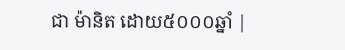ជា ម៉ានិត ដោយ៥០០០ឆ្នាំ |